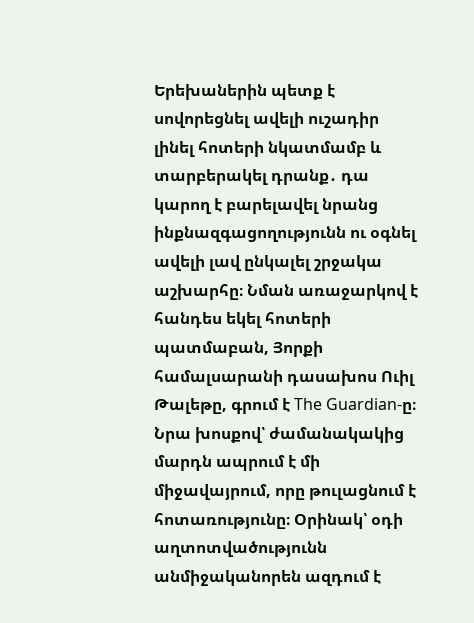Երեխաներին պետք է սովորեցնել ավելի ուշադիր լինել հոտերի նկատմամբ և տարբերակել դրանք․ դա կարող է բարելավել նրանց ինքնազգացողությունն ու օգնել ավելի լավ ընկալել շրջակա աշխարհը։ Նման առաջարկով է հանդես եկել հոտերի պատմաբան, Յորքի համալսարանի դասախոս Ուիլ Թալեթը, գրում է The Guardian-ը։
Նրա խոսքով՝ ժամանակակից մարդն ապրում է մի միջավայրում, որը թուլացնում է հոտառությունը։ Օրինակ՝ օդի աղտոտվածությունն անմիջականորեն ազդում է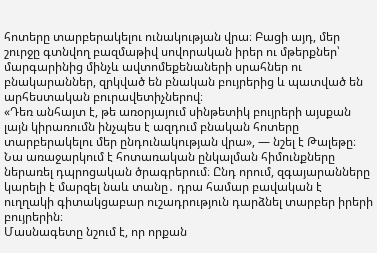հոտերը տարբերակելու ունակության վրա։ Բացի այդ, մեր շուրջը գտնվող բազմաթիվ սովորական իրեր ու մթերքներ՝ մարգարինից մինչև ավտոմեքենաների սրահներ ու բնակարաններ, զրկված են բնական բույրերից և պատված են արհեստական բուրավետիչներով։
«Դեռ անհայտ է, թե առօրյայում սինթետիկ բույրերի այսքան լայն կիրառումն ինչպես է ազդում բնական հոտերը տարբերակելու մեր ընդունակության վրա», — նշել է Թալեթը։
Նա առաջարկում է հոտառական ընկալման հիմունքները ներառել դպրոցական ծրագրերում։ Ընդ որում, զգայարանները կարելի է մարզել նաև տանը․ դրա համար բավական է ուղղակի գիտակցաբար ուշադրություն դարձնել տարբեր իրերի բույրերին։
Մասնագետը նշում է, որ որքան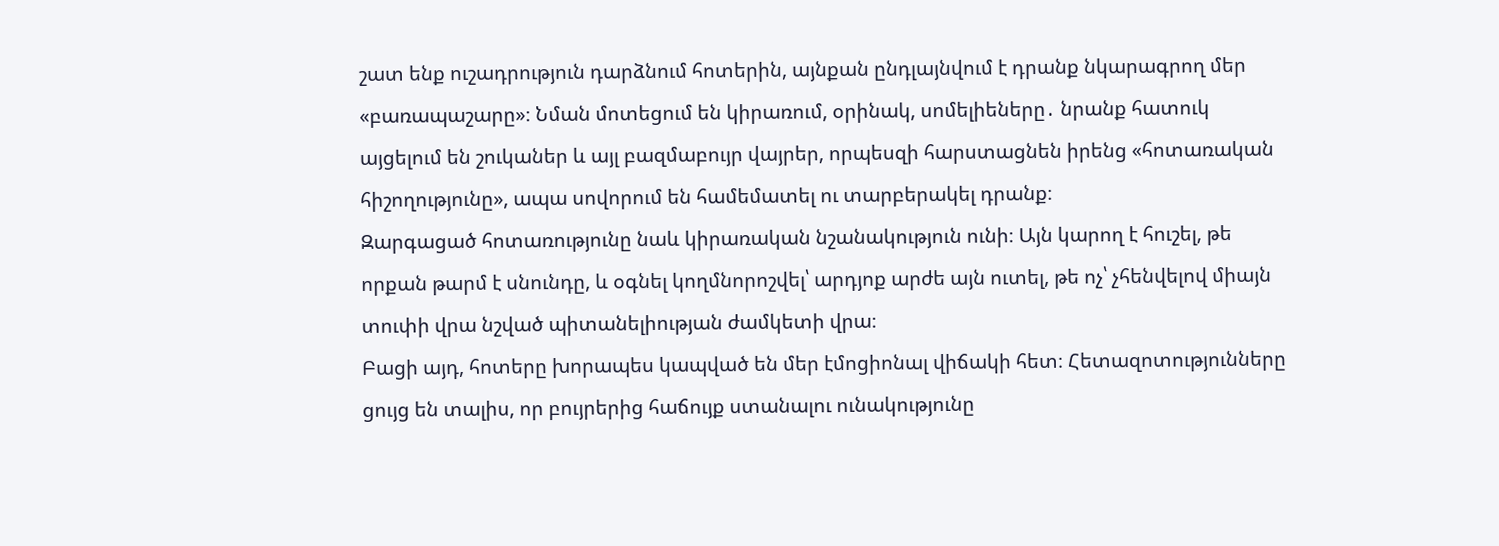շատ ենք ուշադրություն դարձնում հոտերին, այնքան ընդլայնվում է դրանք նկարագրող մեր «բառապաշարը»։ Նման մոտեցում են կիրառում, օրինակ, սոմելիեները․ նրանք հատուկ այցելում են շուկաներ և այլ բազմաբույր վայրեր, որպեսզի հարստացնեն իրենց «հոտառական հիշողությունը», ապա սովորում են համեմատել ու տարբերակել դրանք։
Զարգացած հոտառությունը նաև կիրառական նշանակություն ունի։ Այն կարող է հուշել, թե որքան թարմ է սնունդը, և օգնել կողմնորոշվել՝ արդյոք արժե այն ուտել, թե ոչ՝ չհենվելով միայն տուփի վրա նշված պիտանելիության ժամկետի վրա։
Բացի այդ, հոտերը խորապես կապված են մեր էմոցիոնալ վիճակի հետ։ Հետազոտությունները ցույց են տալիս, որ բույրերից հաճույք ստանալու ունակությունը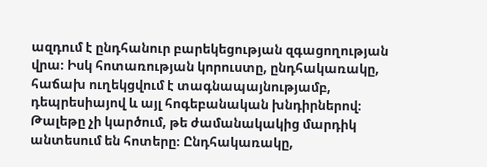ազդում է ընդհանուր բարեկեցության զգացողության վրա։ Իսկ հոտառության կորուստը, ընդհակառակը, հաճախ ուղեկցվում է տագնապայնությամբ, դեպրեսիայով և այլ հոգեբանական խնդիրներով։
Թալեթը չի կարծում, թե ժամանակակից մարդիկ անտեսում են հոտերը։ Ընդհակառակը,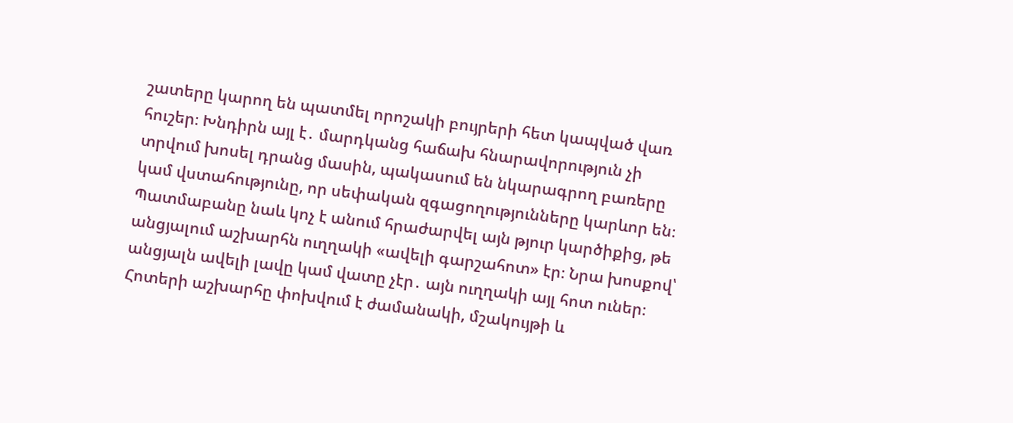շատերը կարող են պատմել որոշակի բույրերի հետ կապված վառ հուշեր։ Խնդիրն այլ է․ մարդկանց հաճախ հնարավորություն չի տրվում խոսել դրանց մասին, պակասում են նկարագրող բառերը կամ վստահությունը, որ սեփական զգացողությունները կարևոր են։
Պատմաբանը նաև կոչ է անում հրաժարվել այն թյուր կարծիքից, թե անցյալում աշխարհն ուղղակի «ավելի գարշահոտ» էր։ Նրա խոսքով՝ անցյալն ավելի լավը կամ վատը չէր․ այն ուղղակի այլ հոտ ուներ։ Հոտերի աշխարհը փոխվում է ժամանակի, մշակույթի և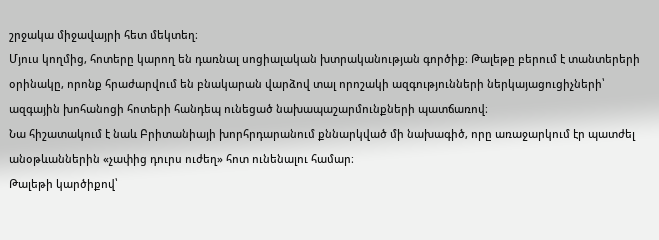շրջակա միջավայրի հետ մեկտեղ։
Մյուս կողմից, հոտերը կարող են դառնալ սոցիալական խտրականության գործիք։ Թալեթը բերում է տանտերերի օրինակը, որոնք հրաժարվում են բնակարան վարձով տալ որոշակի ազգությունների ներկայացուցիչների՝ ազգային խոհանոցի հոտերի հանդեպ ունեցած նախապաշարմունքների պատճառով։
Նա հիշատակում է նաև Բրիտանիայի խորհրդարանում քննարկված մի նախագիծ, որը առաջարկում էր պատժել անօթևաններին «չափից դուրս ուժեղ» հոտ ունենալու համար։
Թալեթի կարծիքով՝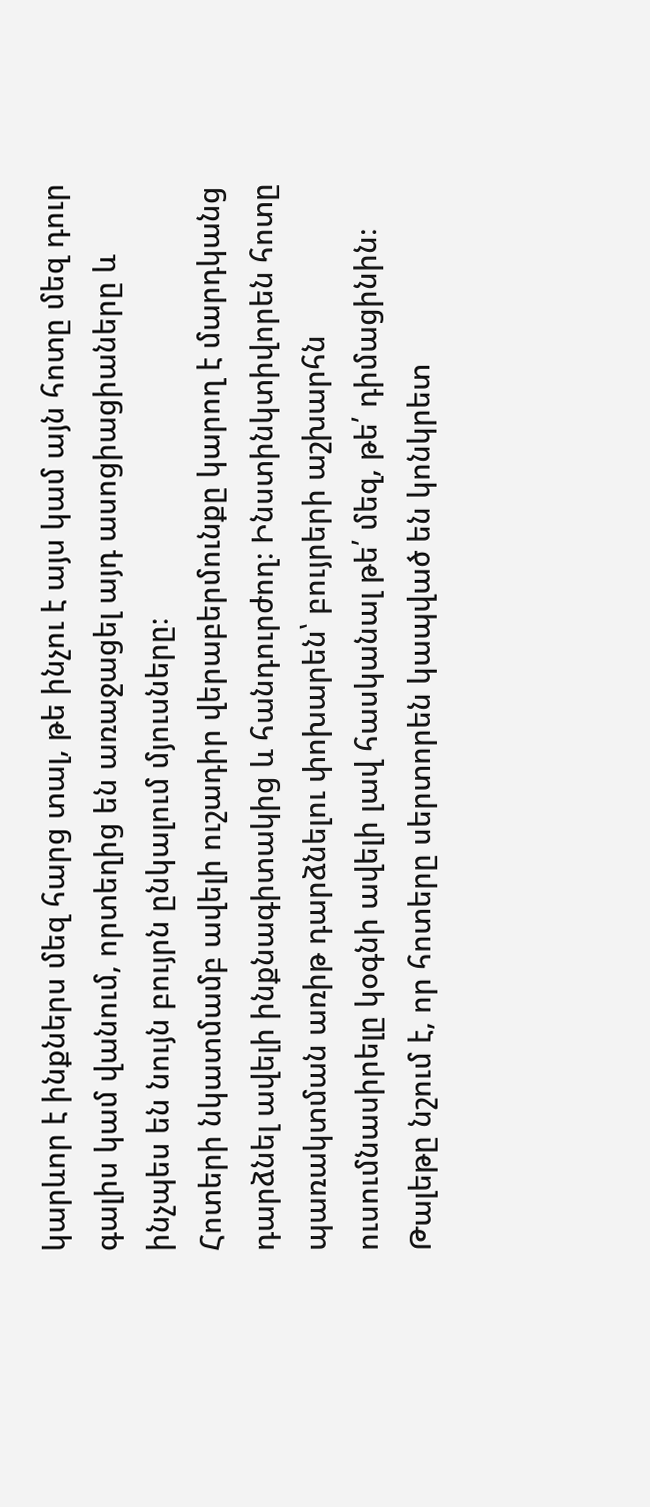կարևոր է ինքներս մեզ հարց տալ, թե ինչու է այս կամ այն հոտը մեզ դուր գալիս կամ վանում, որտեղից են առաջացել այդ ասոցիացիաները և ինչպես են նույն բույրն ընկալում մյուսները։
Հոտերի նկատմամբ ավելի ուշադիր վերաբերմունքը կարող է մարդկանց դարձնել ավելի ինքնագիտակից և հանդուրժող։ Ինստինկտիվորեն հոտը պառակտման առիթ դարձնելու փոխարեն՝ բույրերի աշխարհն ուսումնասիրելը կօգնի ավելի լավ հասկանալ թե՛ մեզ, թե՛ դիմացինին։
Թալեթը նշում է, որ հոտերը սերտորեն կապված են կոնկրետ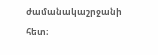ժամանակաշրջանի հետ։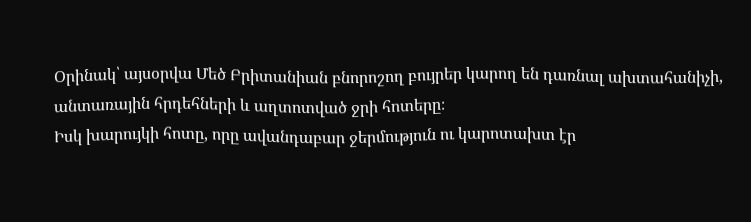Օրինակ՝ այսօրվա Մեծ Բրիտանիան բնորոշող բույրեր կարող են դառնալ ախտահանիչի, անտառային հրդեհների և աղտոտված ջրի հոտերը։
Իսկ խարույկի հոտը, որը ավանդաբար ջերմություն ու կարոտախտ էր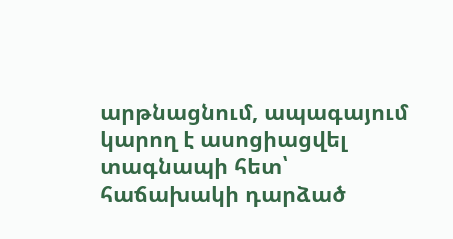արթնացնում, ապագայում կարող է ասոցիացվել տագնապի հետ՝ հաճախակի դարձած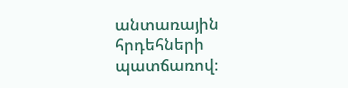անտառային հրդեհների պատճառով։